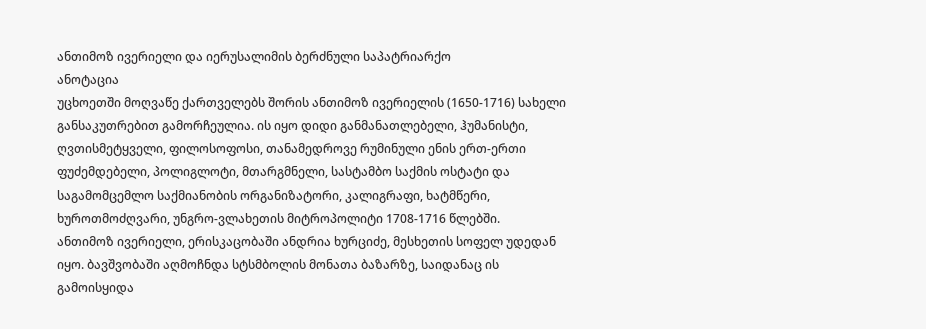ანთიმოზ ივერიელი და იერუსალიმის ბერძნული საპატრიარქო
ანოტაცია
უცხოეთში მოღვაწე ქართველებს შორის ანთიმოზ ივერიელის (1650-1716) სახელი განსაკუთრებით გამორჩეულია. ის იყო დიდი განმანათლებელი, ჰუმანისტი, ღვთისმეტყველი, ფილოსოფოსი, თანამედროვე რუმინული ენის ერთ-ერთი ფუძემდებელი, პოლიგლოტი, მთარგმნელი, სასტამბო საქმის ოსტატი და საგამომცემლო საქმიანობის ორგანიზატორი, კალიგრაფი, ხატმწერი, ხუროთმოძღვარი, უნგრო-ვლახეთის მიტროპოლიტი 1708-1716 წლებში.
ანთიმოზ ივერიელი, ერისკაცობაში ანდრია ხურციძე, მესხეთის სოფელ უდედან იყო. ბავშვობაში აღმოჩნდა სტსმბოლის მონათა ბაზარზე, საიდანაც ის გამოისყიდა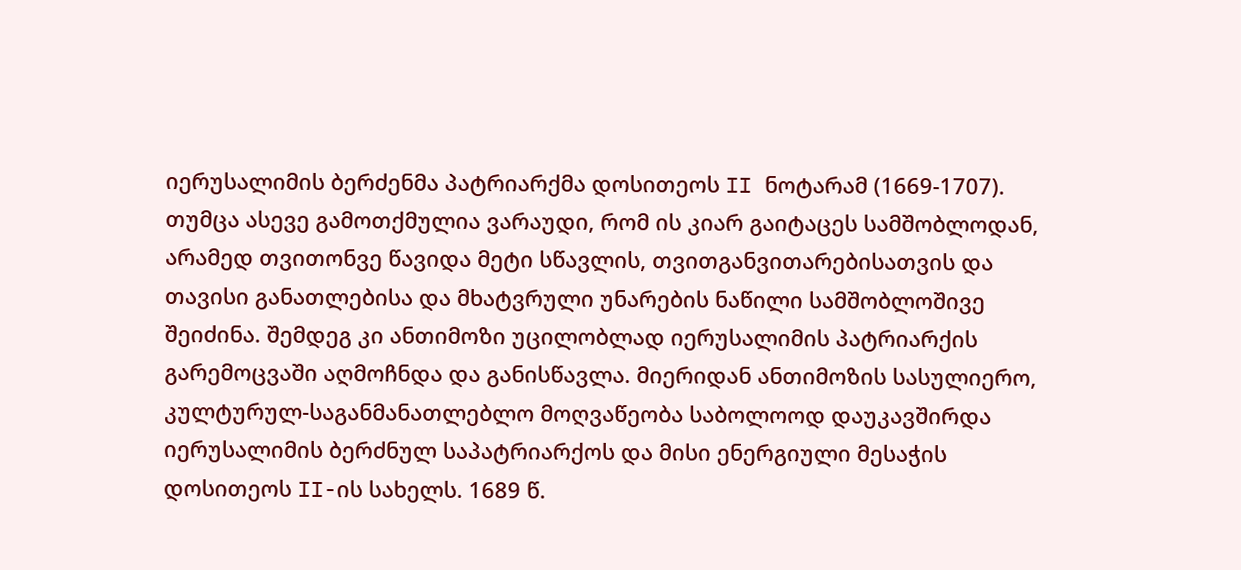იერუსალიმის ბერძენმა პატრიარქმა დოსითეოს II ნოტარამ (1669-1707). თუმცა ასევე გამოთქმულია ვარაუდი, რომ ის კიარ გაიტაცეს სამშობლოდან, არამედ თვითონვე წავიდა მეტი სწავლის, თვითგანვითარებისათვის და თავისი განათლებისა და მხატვრული უნარების ნაწილი სამშობლოშივე შეიძინა. შემდეგ კი ანთიმოზი უცილობლად იერუსალიმის პატრიარქის გარემოცვაში აღმოჩნდა და განისწავლა. მიერიდან ანთიმოზის სასულიერო, კულტურულ-საგანმანათლებლო მოღვაწეობა საბოლოოდ დაუკავშირდა იერუსალიმის ბერძნულ საპატრიარქოს და მისი ენერგიული მესაჭის დოსითეოს II-ის სახელს. 1689 წ.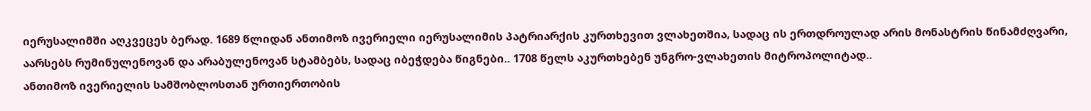იერუსალიმში აღკვეცეს ბერად. 1689 წლიდან ანთიმოზ ივერიელი იერუსალიმის პატრიარქის კურთხევით ვლახეთშია, სადაც ის ერთდროულად არის მონასტრის წინამძღვარი, აარსებს რუმინულენოვან და არაბულენოვან სტამბებს, სადაც იბეჭდება წიგნები.. 1708 წელს აკურთხებენ უნგრო-ვლახეთის მიტროპოლიტად..
ანთიმოზ ივერიელის სამშობლოსთან ურთიერთობის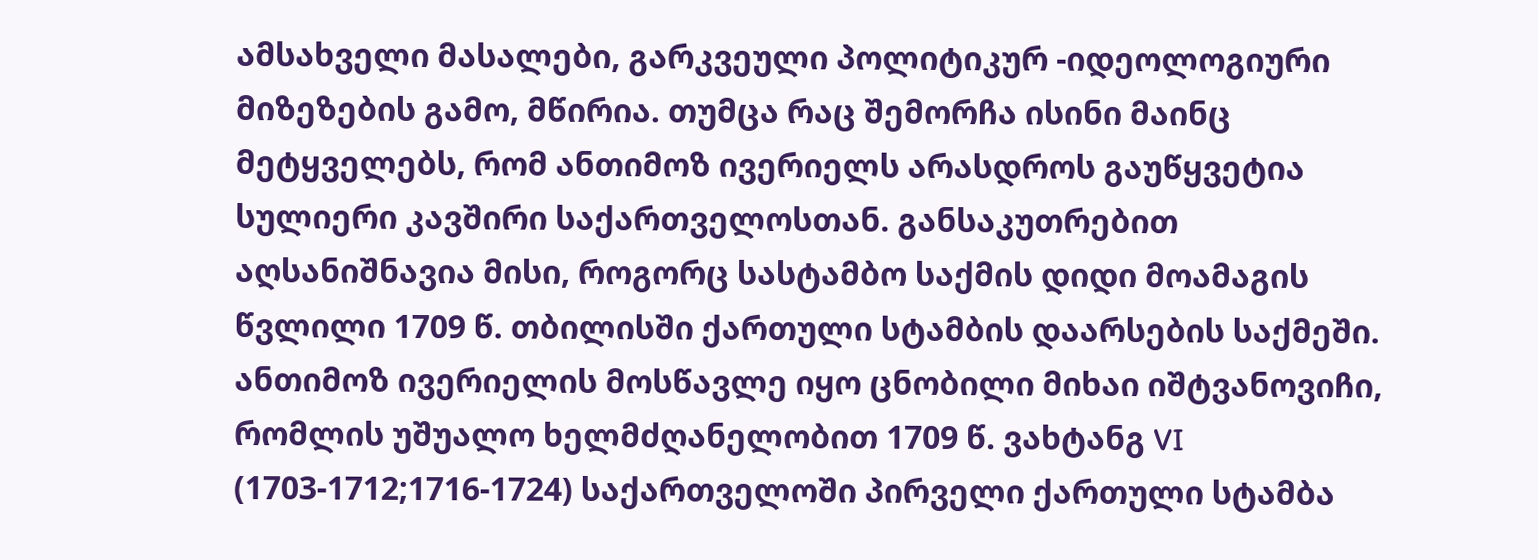ამსახველი მასალები, გარკვეული პოლიტიკურ -იდეოლოგიური მიზეზების გამო, მწირია. თუმცა რაც შემორჩა ისინი მაინც მეტყველებს, რომ ანთიმოზ ივერიელს არასდროს გაუწყვეტია სულიერი კავშირი საქართველოსთან. განსაკუთრებით აღსანიშნავია მისი, როგორც სასტამბო საქმის დიდი მოამაგის წვლილი 1709 წ. თბილისში ქართული სტამბის დაარსების საქმეში. ანთიმოზ ივერიელის მოსწავლე იყო ცნობილი მიხაი იშტვანოვიჩი, რომლის უშუალო ხელმძღანელობით 1709 წ. ვახტანგ VI (1703-1712;1716-1724) საქართველოში პირველი ქართული სტამბა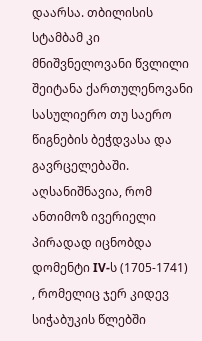დაარსა. თბილისის სტამბამ კი მნიშვნელოვანი წვლილი შეიტანა ქართულენოვანი სასულიერო თუ საერო წიგნების ბეჭდვასა და გავრცელებაში. აღსანიშნავია, რომ ანთიმოზ ივერიელი პირადად იცნობდა დომენტი IV-ს (1705-1741) , რომელიც ჯერ კიდევ სიჭაბუკის წლებში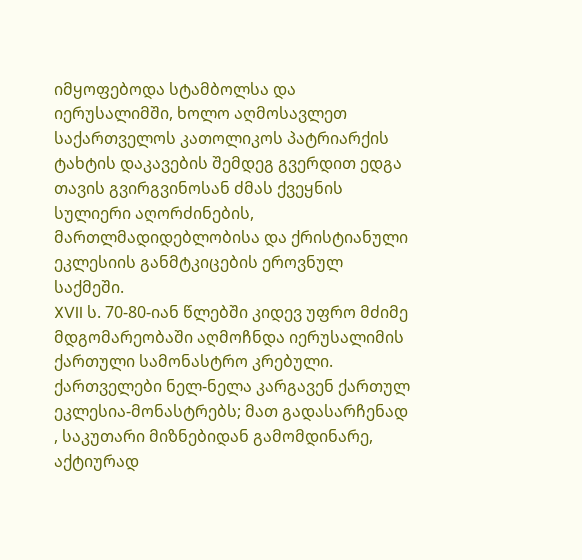იმყოფებოდა სტამბოლსა და იერუსალიმში, ხოლო აღმოსავლეთ საქართველოს კათოლიკოს პატრიარქის ტახტის დაკავების შემდეგ გვერდით ედგა თავის გვირგვინოსან ძმას ქვეყნის სულიერი აღორძინების, მართლმადიდებლობისა და ქრისტიანული ეკლესიის განმტკიცების ეროვნულ საქმეში.
XVII ს. 70-80-იან წლებში კიდევ უფრო მძიმე მდგომარეობაში აღმოჩნდა იერუსალიმის ქართული სამონასტრო კრებული. ქართველები ნელ-ნელა კარგავენ ქართულ ეკლესია-მონასტრებს; მათ გადასარჩენად , საკუთარი მიზნებიდან გამომდინარე, აქტიურად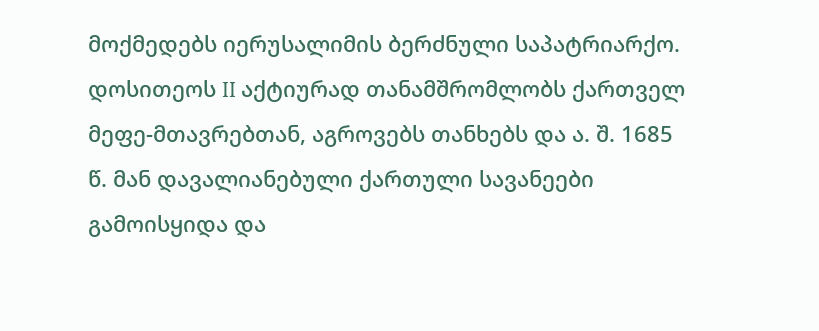მოქმედებს იერუსალიმის ბერძნული საპატრიარქო. დოსითეოს II აქტიურად თანამშრომლობს ქართველ მეფე-მთავრებთან, აგროვებს თანხებს და ა. შ. 1685 წ. მან დავალიანებული ქართული სავანეები გამოისყიდა და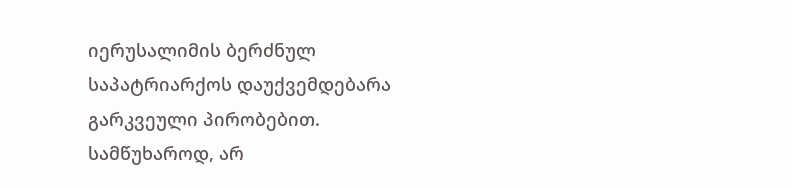იერუსალიმის ბერძნულ საპატრიარქოს დაუქვემდებარა გარკვეული პირობებით. სამწუხაროდ, არ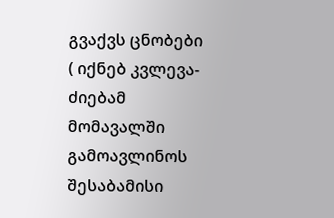გვაქვს ცნობები ( იქნებ კვლევა-ძიებამ მომავალში გამოავლინოს შესაბამისი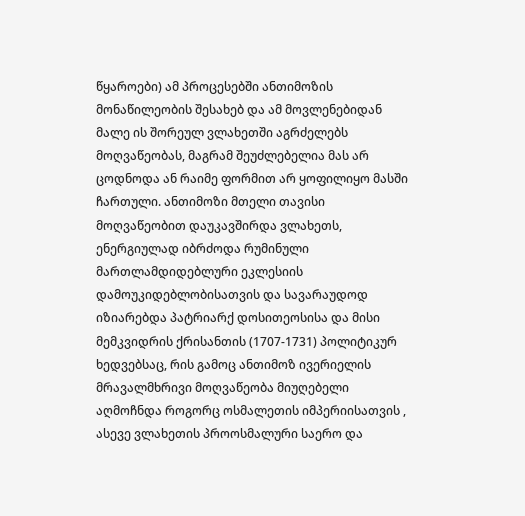წყაროები) ამ პროცესებში ანთიმოზის მონაწილეობის შესახებ და ამ მოვლენებიდან მალე ის შორეულ ვლახეთში აგრძელებს მოღვაწეობას, მაგრამ შეუძლებელია მას არ ცოდნოდა ან რაიმე ფორმით არ ყოფილიყო მასში ჩართული. ანთიმოზი მთელი თავისი მოღვაწეობით დაუკავშირდა ვლახეთს, ენერგიულად იბრძოდა რუმინული მართლამდიდებლური ეკლესიის დამოუკიდებლობისათვის და სავარაუდოდ იზიარებდა პატრიარქ დოსითეოსისა და მისი მემკვიდრის ქრისანთის (1707-1731) პოლიტიკურ ხედვებსაც, რის გამოც ანთიმოზ ივერიელის მრავალმხრივი მოღვაწეობა მიუღებელი აღმოჩნდა როგორც ოსმალეთის იმპერიისათვის , ასევე ვლახეთის პროოსმალური საერო და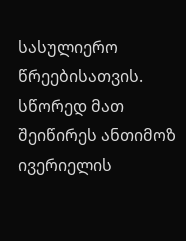სასულიერო წრეებისათვის. სწორედ მათ შეიწირეს ანთიმოზ ივერიელის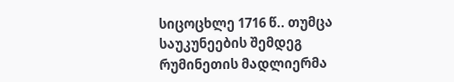სიცოცხლე 1716 წ.. თუმცა საუკუნეების შემდეგ რუმინეთის მადლიერმა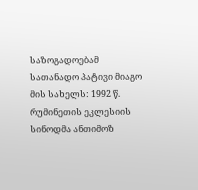საზოგადოებამ სათანადო პატივი მიაგო მის სახელს: 1992 წ. რუმინეთის ეკლესიის სინოდმა ანთიმოზ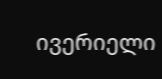ივერიელი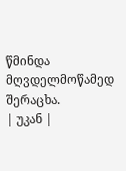წმინდა მღვდელმოწამედ შერაცხა.
| უკან |